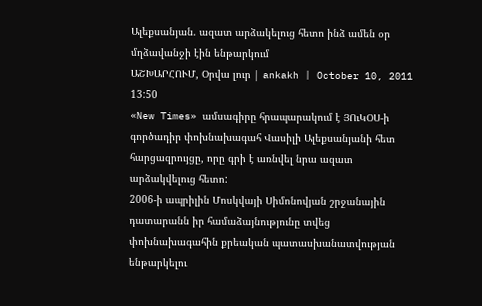Ալեքսանյան. ազատ արձակելուց հետո ինձ ամեն օր մղձավանջի էին ենթարկում
ԱՇԽԱՐՀՈՒՄ, Օրվա լուր | ankakh | October 10, 2011 13:50
«New Times» ամսագիրը հրապարակում է ՅՈւԿՕՍ-ի գործադիր փոխնախագահ Վասիլի Ալեքսանյանի հետ հարցազրույցը, որը գրի է առնվել նրա ազատ արձակվելուց հետո:
2006-ի ապրիլին Մոսկվայի Սիմոնովյան շրջանային դատարանն իր համաձայնությունը տվեց փոխնախագահին քրեական պատասխանատվության ենթարկելու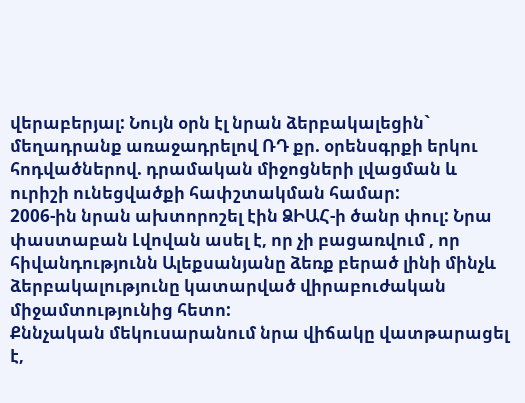վերաբերյալ: Նույն օրն էլ նրան ձերբակալեցին` մեղադրանք առաջադրելով ՌԴ քր. օրենսգրքի երկու հոդվածներով. դրամական միջոցների լվացման և ուրիշի ունեցվածքի հափշտակման համար:
2006-ին նրան ախտորոշել էին ՁԻԱՀ-ի ծանր փուլ: Նրա փաստաբան Լվովան ասել է, որ չի բացառվում , որ հիվանդությունն Ալեքսանյանը ձեռք բերած լինի մինչև ձերբակալությունը կատարված վիրաբուժական միջամտությունից հետո:
Քննչական մեկուսարանում նրա վիճակը վատթարացել է,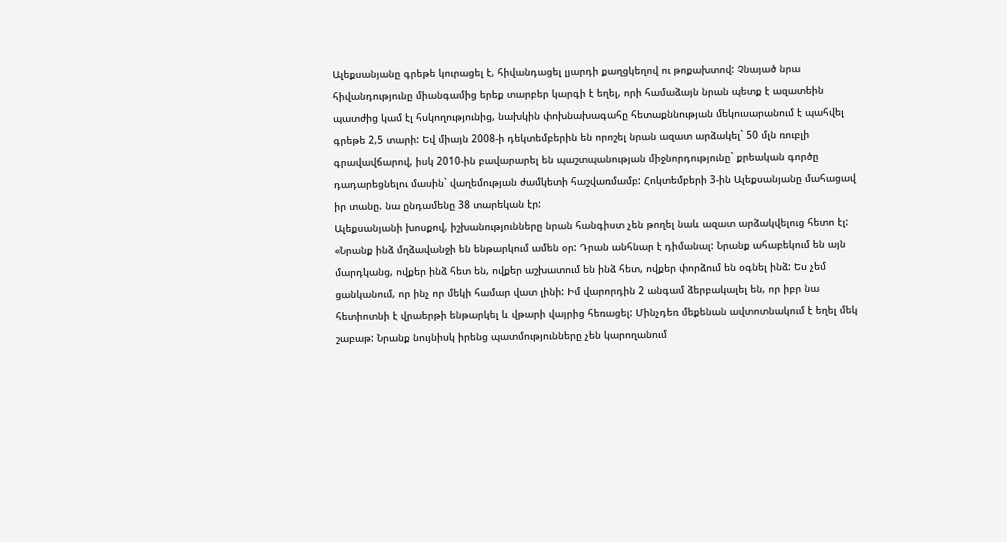Ալեքսանյանը գրեթե կուրացել է, հիվանդացել լյարդի քաղցկեղով ու թոքախտով: Չնայած նրա հիվանդությունը միանգամից երեք տարբեր կարգի է եղել, որի համաձայն նրան պետք է ազատեին պատժից կամ էլ հսկողությունից, նախկին փոխնախագահը հետաքննության մեկուսարանում է պահվել գրեթե 2,5 տարի: Եվ միայն 2008-ի դեկտեմբերին են որոշել նրան ազատ արձակել` 50 մլն ռուբլի գրավավճարով, իսկ 2010-ին բավարարել են պաշտպանության միջնորդությունը` քրեական գործը դադարեցնելու մասին` վաղեմության ժամկետի հաշվառմամբ: Հոկտեմբերի 3-ին Ալեքսանյանը մահացավ իր տանը. նա ընդամենը 38 տարեկան էր:
Ալեքսանյանի խոսքով, իշխանությունները նրան հանգիստ չեն թողել նաև ազատ արձակվելուց հետո էլ: «Նրանք ինձ մղձավանջի են ենթարկում ամեն օր: Դրան անհնար է դիմանալ: Նրանք ահաբեկում են այն մարդկանց, ովքեր ինձ հետ են, ովքեր աշխատում են ինձ հետ, ովքեր փորձում են օգնել ինձ: Ես չեմ ցանկանում, որ ինչ որ մեկի համար վատ լինի: Իմ վարորդին 2 անգամ ձերբակալել են, որ իբր նա հետիոտնի է վրաերթի ենթարկել և վթարի վայրից հեռացել: Մինչդեռ մեքենան ավտոտնակում է եղել մեկ շաբաթ: Նրանք նույնիսկ իրենց պատմությունները չեն կարողանում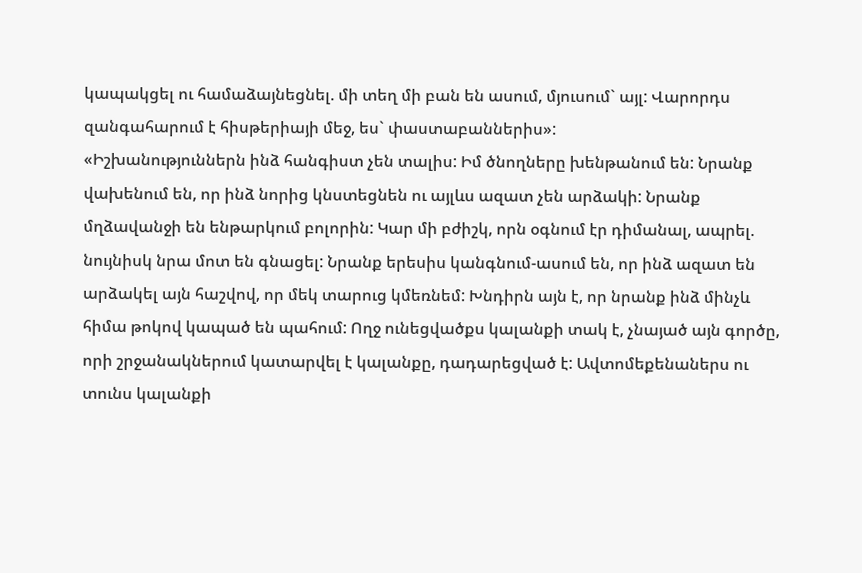կապակցել ու համաձայնեցնել. մի տեղ մի բան են ասում, մյուսում` այլ: Վարորդս զանգահարում է հիսթերիայի մեջ, ես` փաստաբաններիս»:
«Իշխանություններն ինձ հանգիստ չեն տալիս: Իմ ծնողները խենթանում են: Նրանք վախենում են, որ ինձ նորից կնստեցնեն ու այլևս ազատ չեն արձակի: Նրանք մղձավանջի են ենթարկում բոլորին: Կար մի բժիշկ, որն օգնում էր դիմանալ, ապրել. նույնիսկ նրա մոտ են գնացել: Նրանք երեսիս կանգնում-ասում են, որ ինձ ազատ են արձակել այն հաշվով, որ մեկ տարուց կմեռնեմ: Խնդիրն այն է, որ նրանք ինձ մինչև հիմա թոկով կապած են պահում: Ողջ ունեցվածքս կալանքի տակ է, չնայած այն գործը, որի շրջանակներում կատարվել է կալանքը, դադարեցված է: Ավտոմեքենաներս ու տունս կալանքի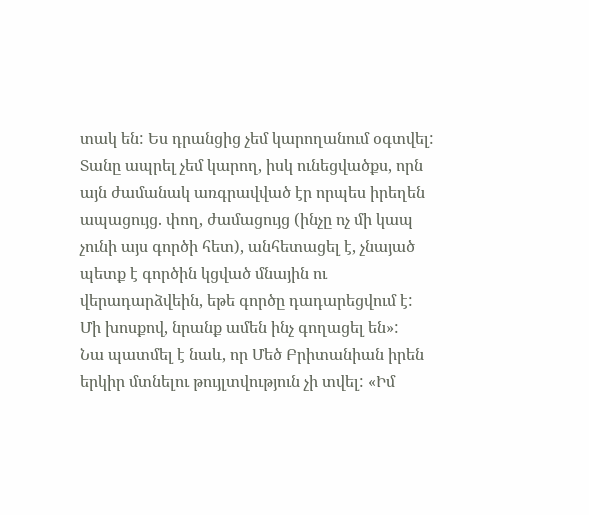տակ են: Ես դրանցից չեմ կարողանում օգտվել: Տանը ապրել չեմ կարող, իսկ ունեցվածքս, որն այն ժամանակ առգրավված էր որպես իրեղեն ապացույց. փող, ժամացույց (ինչը ոչ մի կապ չունի այս գործի հետ), անհետացել է, չնայած պետք է գործին կցված մնային ու վերադարձվեին, եթե գործը դադարեցվում է: Մի խոսքով, նրանք ամեն ինչ գողացել են»:
Նա պատմել է նաև, որ Մեծ Բրիտանիան իրեն երկիր մտնելու թույլտվություն չի տվել: «Իմ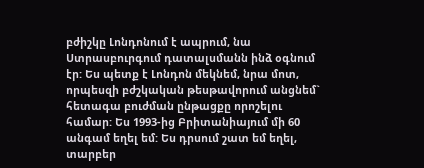բժիշկը Լոնդոնում է ապրում, նա Ստրասբուրգում դատալսմանն ինձ օգնում էր: Ես պետք է Լոնդոն մեկնեմ, նրա մոտ, որպեսզի բժշկական թեսթավորում անցնեմ` հետագա բուժման ընթացքը որոշելու համար: Ես 1993-ից Բրիտանիայում մի 60 անգամ եղել եմ: Ես դրսում շատ եմ եղել, տարբեր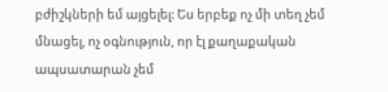բժիշկների եմ այցելել: Ես երբեք ոչ մի տեղ չեմ մնացել, ոչ օգնություն, որ էլ քաղաքական ապսատարան չեմ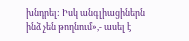խնդրել: Իսկ անգլիացիներն ինձ չեն թողնում»,- ասել է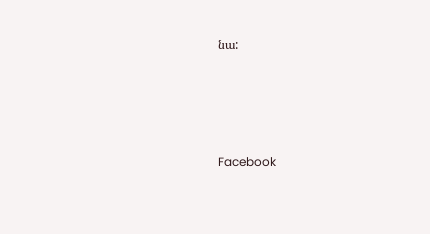նա:






Facebook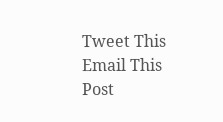Tweet This
Email This Post